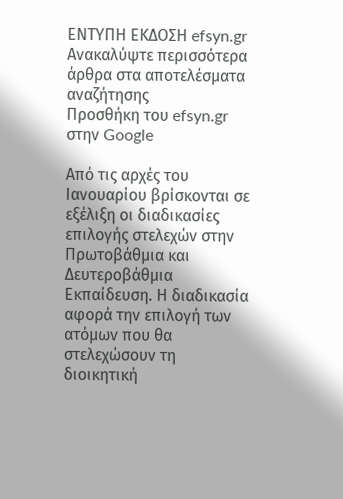ΕΝΤΥΠΗ ΕΚΔΟΣΗ efsyn.gr
Ανακαλύψτε περισσότερα άρθρα στα αποτελέσματα αναζήτησης
Προσθήκη του efsyn.gr στην Google

Από τις αρχές του Ιανουαρίου βρίσκονται σε εξέλιξη οι διαδικασίες επιλογής στελεχών στην Πρωτοβάθμια και Δευτεροβάθμια Εκπαίδευση. Η διαδικασία αφορά την επιλογή των ατόμων που θα στελεχώσουν τη διοικητική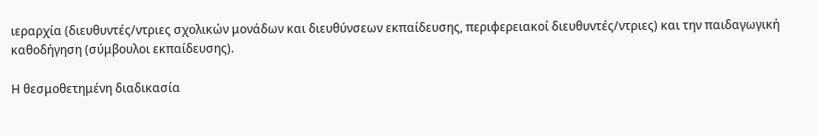ιεραρχία (διευθυντές/ντριες σχολικών μονάδων και διευθύνσεων εκπαίδευσης, περιφερειακοί διευθυντές/ντριες) και την παιδαγωγική καθοδήγηση (σύμβουλοι εκπαίδευσης).

Η θεσμοθετημένη διαδικασία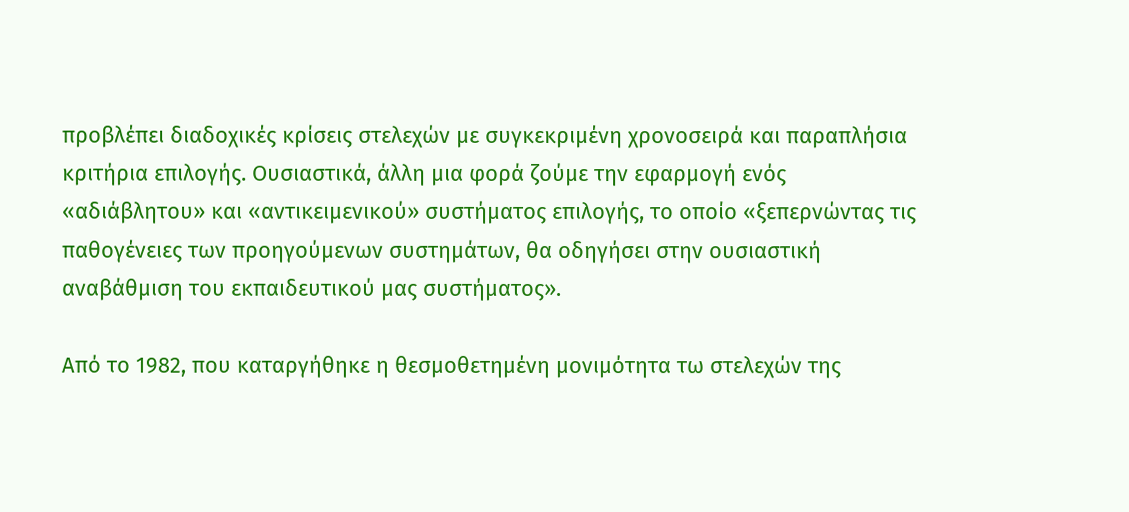προβλέπει διαδοχικές κρίσεις στελεχών με συγκεκριμένη χρονοσειρά και παραπλήσια κριτήρια επιλογής. Ουσιαστικά, άλλη μια φορά ζούμε την εφαρμογή ενός «αδιάβλητου» και «αντικειμενικού» συστήματος επιλογής, το οποίο «ξεπερνώντας τις παθογένειες των προηγούμενων συστημάτων, θα οδηγήσει στην ουσιαστική αναβάθμιση του εκπαιδευτικού μας συστήματος».

Από το 1982, που καταργήθηκε η θεσμοθετημένη μονιμότητα τω στελεχών της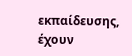εκπαίδευσης, έχουν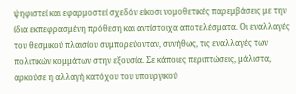ψηφιστεί και εφαρμοστεί σχεδόν είκοσι νομοθετικές παρεμβάσεις με την ίδια εκπεφρασμένη πρόθεση και αντίστοιχα αποτελέσματα. Οι εναλλαγές του θεσμικού πλαισίου συμπορεύονταν, συνήθως, τις εναλλαγές των πολιτικών κομμάτων στην εξουσία. Σε κάποιες περιπτώσεις, μάλιστα, αρκούσε η αλλαγή κατόχου του υπουργικού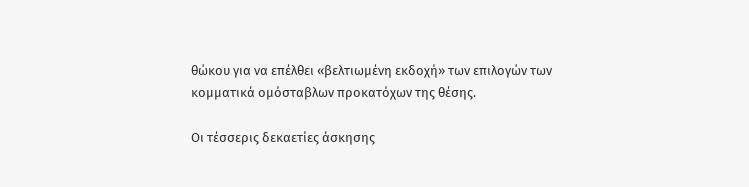θώκου για να επέλθει «βελτιωμένη εκδοχή» των επιλογών των κομματικά ομόσταβλων προκατόχων της θέσης.

Οι τέσσερις δεκαετίες άσκησης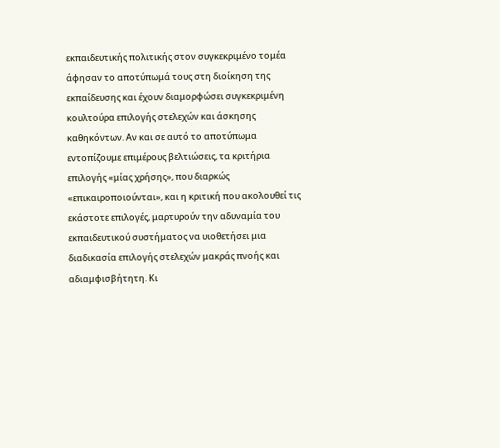εκπαιδευτικής πολιτικής στον συγκεκριμένο τομέα άφησαν το αποτύπωμά τους στη διοίκηση της εκπαίδευσης και έχουν διαμορφώσει συγκεκριμένη κουλτούρα επιλογής στελεχών και άσκησης καθηκόντων. Αν και σε αυτό το αποτύπωμα εντοπίζουμε επιμέρους βελτιώσεις, τα κριτήρια επιλογής «μίας χρήσης», που διαρκώς «επικαιροποιούνται», και η κριτική που ακολουθεί τις εκάστοτε επιλογές, μαρτυρούν την αδυναμία του εκπαιδευτικού συστήματος να υιοθετήσει μια διαδικασία επιλογής στελεχών μακράς πνοής και αδιαμφισβήτητη. Κι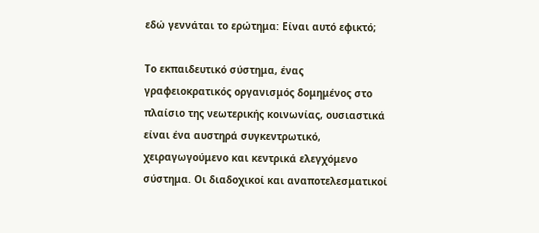εδώ γεννάται το ερώτημα: Είναι αυτό εφικτό;

Το εκπαιδευτικό σύστημα, ένας γραφειοκρατικός οργανισμός δομημένος στο πλαίσιο της νεωτερικής κοινωνίας, ουσιαστικά είναι ένα αυστηρά συγκεντρωτικό, χειραγωγούμενο και κεντρικά ελεγχόμενο σύστημα. Οι διαδοχικοί και αναποτελεσματικοί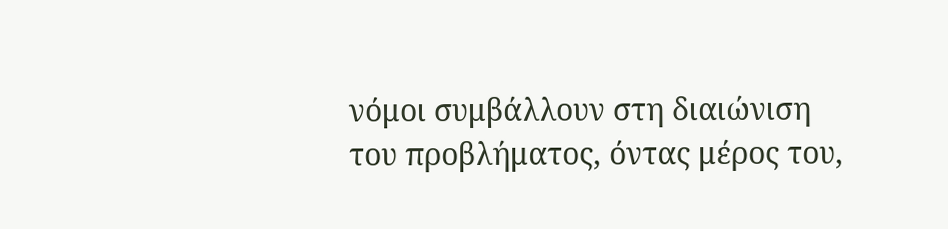νόμοι συμβάλλουν στη διαιώνιση του προβλήματος, όντας μέρος του,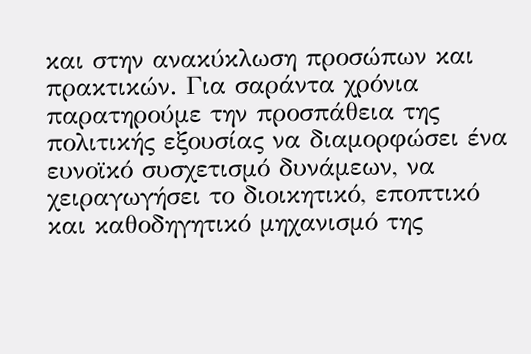και στην ανακύκλωση προσώπων και πρακτικών. Για σαράντα χρόνια παρατηρούμε την προσπάθεια της πολιτικής εξουσίας να διαμορφώσει ένα ευνοϊκό συσχετισμό δυνάμεων, να χειραγωγήσει το διοικητικό, εποπτικό και καθοδηγητικό μηχανισμό της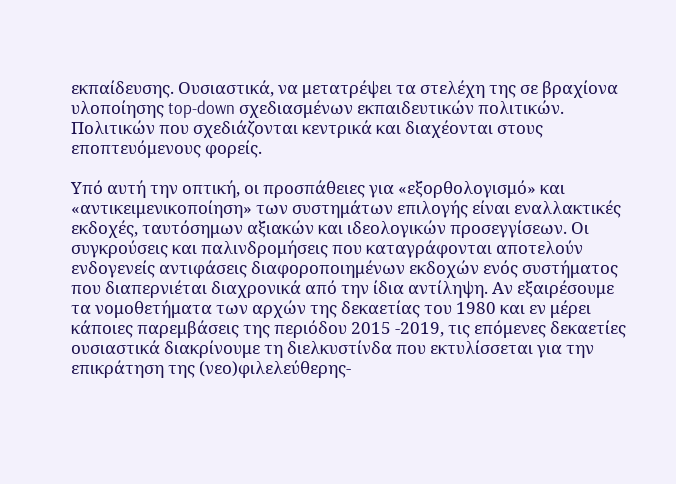εκπαίδευσης. Ουσιαστικά, να μετατρέψει τα στελέχη της σε βραχίονα υλοποίησης top-down σχεδιασμένων εκπαιδευτικών πολιτικών. Πολιτικών που σχεδιάζονται κεντρικά και διαχέονται στους εποπτευόμενους φορείς.

Υπό αυτή την οπτική, οι προσπάθειες για «εξορθολογισμό» και «αντικειμενικοποίηση» των συστημάτων επιλογής είναι εναλλακτικές εκδοχές, ταυτόσημων αξιακών και ιδεολογικών προσεγγίσεων. Οι συγκρούσεις και παλινδρομήσεις που καταγράφονται αποτελούν ενδογενείς αντιφάσεις διαφοροποιημένων εκδοχών ενός συστήματος που διαπερνιέται διαχρονικά από την ίδια αντίληψη. Αν εξαιρέσουμε τα νομοθετήματα των αρχών της δεκαετίας του 1980 και εν μέρει κάποιες παρεμβάσεις της περιόδου 2015 -2019, τις επόμενες δεκαετίες ουσιαστικά διακρίνουμε τη διελκυστίνδα που εκτυλίσσεται για την επικράτηση της (νεο)φιλελεύθερης-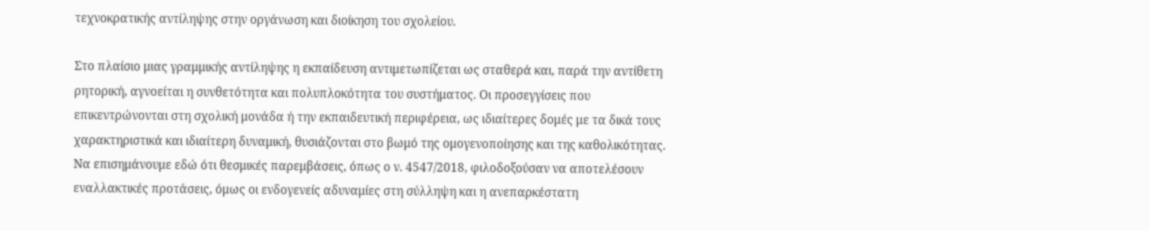τεχνοκρατικής αντίληψης στην οργάνωση και διοίκηση του σχολείου.

Στο πλαίσιο μιας γραμμικής αντίληψης η εκπαίδευση αντιμετωπίζεται ως σταθερά και, παρά την αντίθετη ρητορική, αγνοείται η συνθετότητα και πολυπλοκότητα του συστήματος. Οι προσεγγίσεις που επικεντρώνονται στη σχολική μονάδα ή την εκπαιδευτική περιφέρεια, ως ιδιαίτερες δομές με τα δικά τους χαρακτηριστικά και ιδιαίτερη δυναμική, θυσιάζονται στο βωμό της ομογενοποίησης και της καθολικότητας. Να επισημάνουμε εδώ ότι θεσμικές παρεμβάσεις, όπως ο ν. 4547/2018, φιλοδοξούσαν να αποτελέσουν εναλλακτικές προτάσεις, όμως οι ενδογενείς αδυναμίες στη σύλληψη και η ανεπαρκέστατη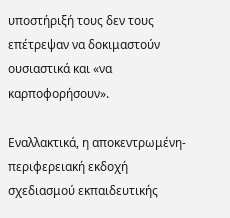υποστήριξή τους δεν τους επέτρεψαν να δοκιμαστούν ουσιαστικά και «να καρποφορήσουν».

Εναλλακτικά, η αποκεντρωμένη-περιφερειακή εκδοχή σχεδιασμού εκπαιδευτικής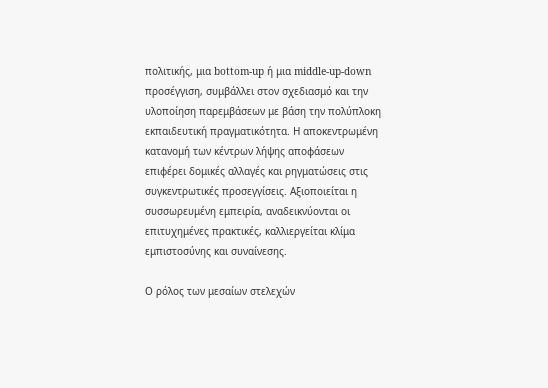πολιτικής, μια bottom-up ή μια middle-up-down προσέγγιση, συμβάλλει στον σχεδιασμό και την υλοποίηση παρεμβάσεων με βάση την πολύπλοκη εκπαιδευτική πραγματικότητα. Η αποκεντρωμένη κατανομή των κέντρων λήψης αποφάσεων επιφέρει δομικές αλλαγές και ρηγματώσεις στις συγκεντρωτικές προσεγγίσεις. Αξιοποιείται η συσσωρευμένη εμπειρία, αναδεικνύονται οι επιτυχημένες πρακτικές, καλλιεργείται κλίμα εμπιστοσύνης και συναίνεσης.

Ο ρόλος των μεσαίων στελεχών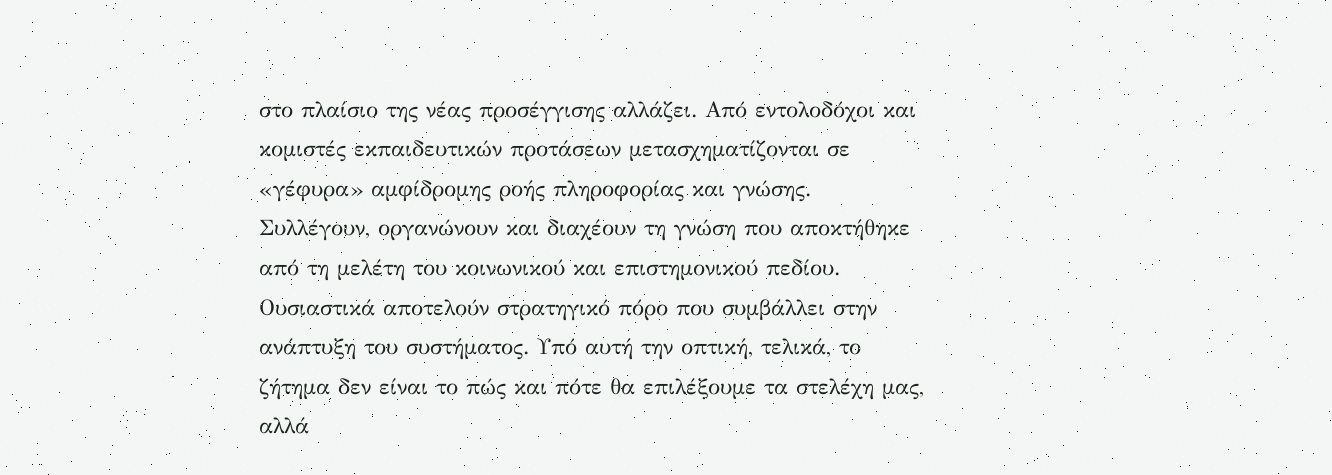στο πλαίσιο της νέας προσέγγισης αλλάζει. Από εντολοδόχοι και κομιστές εκπαιδευτικών προτάσεων μετασχηματίζονται σε «γέφυρα» αμφίδρομης ροής πληροφορίας και γνώσης. Συλλέγουν, οργανώνουν και διαχέουν τη γνώση που αποκτήθηκε από τη μελέτη του κοινωνικού και επιστημονικού πεδίου. Ουσιαστικά αποτελούν στρατηγικό πόρο που συμβάλλει στην ανάπτυξη του συστήματος. Υπό αυτή την οπτική, τελικά, το ζήτημα δεν είναι το πώς και πότε θα επιλέξουμε τα στελέχη μας, αλλά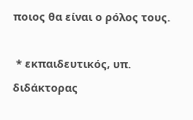ποιος θα είναι ο ρόλος τους.

 * εκπαιδευτικός, υπ. διδάκτορας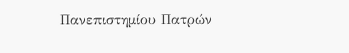Πανεπιστημίου Πατρών